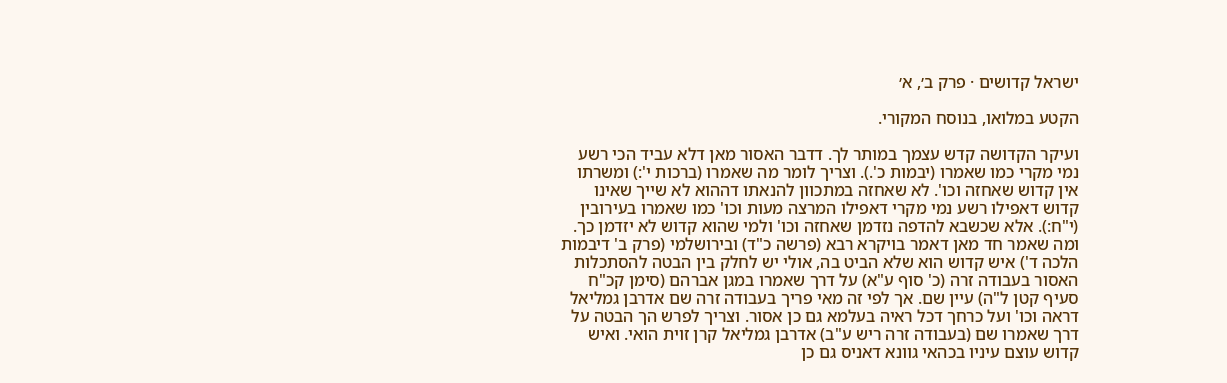ישראל קדושים · פרק ב׳, א׳

הקטע במלואו, בנוסח המקורי.

ועיקר הקדושה קדש עצמך במותר לך. דדבר האסור מאן דלא עביד הכי רשע נמי מקרי כמו שאמרו (יבמות כ'.). וצריך לומר מה שאמרו (ברכות י':) ומשרתו אין קדוש שאחזה וכו'. לא שאחזה במתכוון להנאתו דההוא לא שייך שאינו קדוש דאפילו רשע נמי מקרי דאפילו המרצה מעות וכו' כמו שאמרו בעירובין (י"ח:). אלא שכשבא להדפה נזדמן שאחזה וכו' ולמי שהוא קדוש לא יזדמן כך. ומה שאמר חד מאן דאמר בויקרא רבא (פרשה כ"ד) ובירושלמי (פרק ב' דיבמות הלכה ד') איש קדוש הוא שלא הביט בה, אולי יש לחלק בין הבטה להסתכלות האסור בעבודה זרה (כ' סוף ע"א) על דרך שאמרו במגן אברהם (סימן קכ"ח סעיף קטן ל"ה) עיין שם. אך לפי זה מאי פריך בעבודה זרה שם אדרבן גמליאל דראה וכו' ועל כרחך דכל ראיה בעלמא גם כן אסור. וצריך לפרש הך הבטה על דרך שאמרו שם (בעבודה זרה ריש ע"ב) אדרבן גמליאל קרן זוית הואי. ואיש קדוש עוצם עיניו בכהאי גוונא דאניס גם כן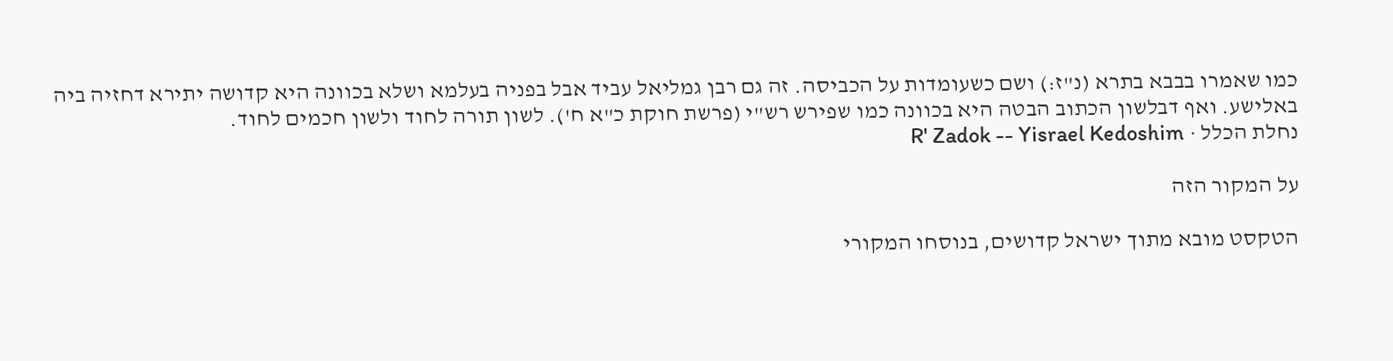כמו שאמרו בבבא בתרא (נ"ז:) ושם כשעומדות על הכביסה. זה גם רבן גמליאל עביד אבל בפניה בעלמא ושלא בכוונה היא קדושה יתירא דחזיה ביה באלישע. ואף דבלשון הכתוב הבטה היא בכוונה כמו שפירש רש"י (פרשת חוקת כ"א ח'). לשון תורה לחוד ולשון חכמים לחוד.
נחלת הכלל · R' Zadok -- Yisrael Kedoshim

על המקור הזה

הטקסט מובא מתוך ישראל קדושים, בנוסחו המקורי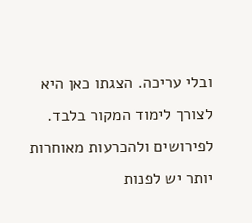ובלי עריכה. הצגתו כאן היא לצורך לימוד המקור בלבד. לפירושים ולהכרעות מאוחרות יותר יש לפנות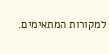למקורות המתאימים.